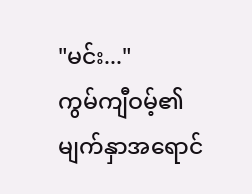"မင်း..."
ကွမ်ကျီဝမ့်၏ မျက်နှာအရောင်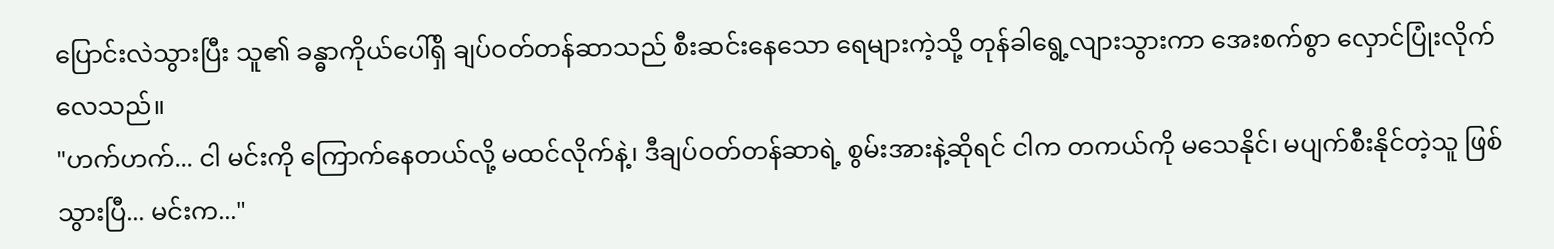ပြောင်းလဲသွားပြီး သူ၏ ခန္ဓာကိုယ်ပေါ်ရှိ ချပ်ဝတ်တန်ဆာသည် စီးဆင်းနေသော ရေများကဲ့သို့ တုန်ခါရွေ့လျားသွားကာ အေးစက်စွာ လှောင်ပြုံးလိုက်လေသည်။
"ဟက်ဟက်... ငါ မင်းကို ကြောက်နေတယ်လို့ မထင်လိုက်နဲ့၊ ဒီချပ်ဝတ်တန်ဆာရဲ့ စွမ်းအားနဲ့ဆိုရင် ငါက တကယ်ကို မသေနိုင်၊ မပျက်စီးနိုင်တဲ့သူ ဖြစ်သွားပြီ... မင်းက..."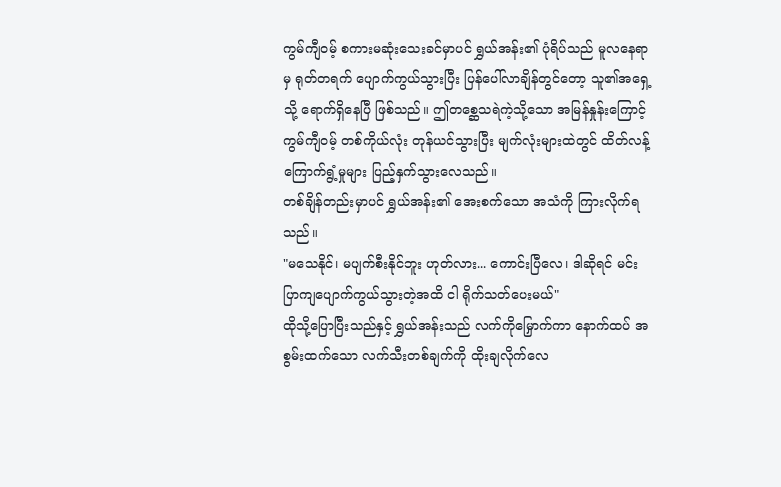ကွမ်ကျီဝမ့် စကားမဆုံးသေးခင်မှာပင် ရွှယ်အန်း၏ ပုံရိပ်သည် မူလနေရာမှ ရုတ်တရက် ပျောက်ကွယ်သွားပြီး ပြန်ပေါ်လာချိန်တွင်တော့ သူ၏အရှေ့သို့ ရောက်ရှိနေပြီ ဖြစ်သည်။ ဤတစ္ဆေသရဲကဲ့သို့သော အမြန်နှုန်းကြောင့် ကွမ်ကျီဝမ့် တစ်ကိုယ်လုံး တုန်ယင်သွားပြီး မျက်လုံးများထဲတွင် ထိတ်လန့်ကြောက်ရွံ့မှုများ ပြည့်နှက်သွားလေသည်။
တစ်ချိန်တည်းမှာပင် ရွှယ်အန်း၏ အေးစက်သော အသံကို ကြားလိုက်ရသည်။
"မသေနိုင်၊ မပျက်စီးနိုင်ဘူး ဟုတ်လား... ကောင်းပြီလေ၊ ဒါဆိုရင် မင်း ပြာကျပျောက်ကွယ်သွားတဲ့အထိ ငါ ရိုက်သတ်ပေးမယ်"
ထိုသို့ပြောပြီးသည်နှင့် ရွှယ်အန်းသည် လက်ကိုမြှောက်ကာ နောက်ထပ် အစွမ်းထက်သော လက်သီးတစ်ချက်ကို ထိုးချလိုက်လေ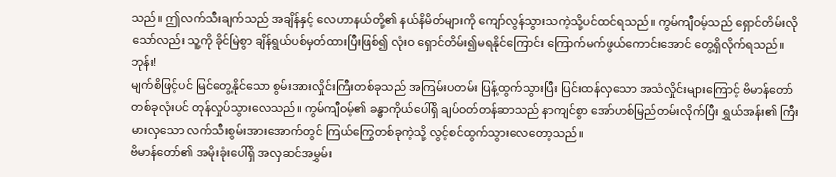သည်။ ဤလက်သီးချက်သည် အချိန်နှင့် လေဟာနယ်တို့၏ နယ်နိမိတ်များကို ကျော်လွန်သွားသကဲ့သို့ပင်ထင်ရသည်။ ကွမ်ကျီဝမ့်သည် ရှောင်တိမ်းလိုသော်လည်း သူ့ကို ခိုင်မြဲစွာ ချိန်ရွယ်ပစ်မှတ်ထားပြီးဖြစ်၍ လုံးဝ ရှောင်တိမ်း၍မရနိုင်ကြောင်း ကြောက်မက်ဖွယ်ကောင်းအောင် တွေ့ရှိလိုက်ရသည်။
ဘုန်း!
မျက်စိဖြင့်ပင် မြင်တွေ့နိုင်သော စွမ်းအားလှိုင်းကြီးတစ်ခုသည် အကြမ်းပတမ်း ပြန့်ထွက်သွားပြီး ပြင်းထန်လှသော အသံလှိုင်းများကြောင့် ဗိမာန်တော်တစ်ခုလုံးပင် တုန်လှုပ်သွားလေသည်။ ကွမ်ကျီဝမ့်၏ ခန္ဓာကိုယ်ပေါ်ရှိ ချပ်ဝတ်တန်ဆာသည် နာကျင်စွာ အော်ဟစ်မြည်တမ်းလိုက်ပြီး ရွှယ်အန်း၏ ကြီးမားလှသော လက်သီးစွမ်းအားအောက်တွင် ကြယ်ကြွေတစ်ခုကဲ့သို့ လွင့်စင်ထွက်သွားလေတော့သည်။
ဗိမာန်တော်၏ အမိုးခုံးပေါ်ရှိ အလှဆင်အမွှမ်း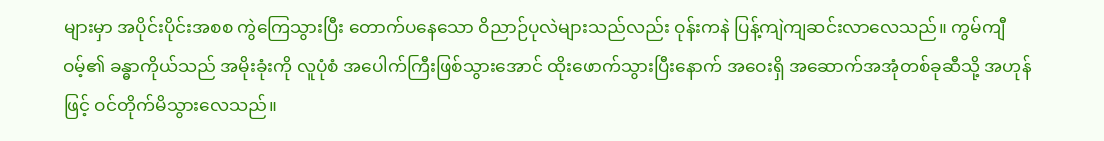များမှာ အပိုင်းပိုင်းအစစ ကွဲကြေသွားပြီး တောက်ပနေသော ဝိညာဉ်ပုလဲများသည်လည်း ဝုန်းကနဲ ပြန့်ကျဲကျဆင်းလာလေသည်။ ကွမ်ကျီဝမ့်၏ ခန္ဓာကိုယ်သည် အမိုးခုံးကို လူပုံစံ အပေါက်ကြီးဖြစ်သွားအောင် ထိုးဖောက်သွားပြီးနောက် အဝေးရှိ အဆောက်အအုံတစ်ခုဆီသို့ အဟုန်ဖြင့် ဝင်တိုက်မိသွားလေသည်။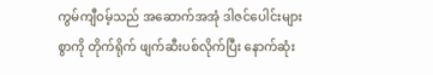ကွမ်ကျီဝမ့်သည် အဆောက်အအုံ ဒါဇင်ပေါင်းများစွာကို တိုက်ရိုက် ဖျက်ဆီးပစ်လိုက်ပြီး နောက်ဆုံး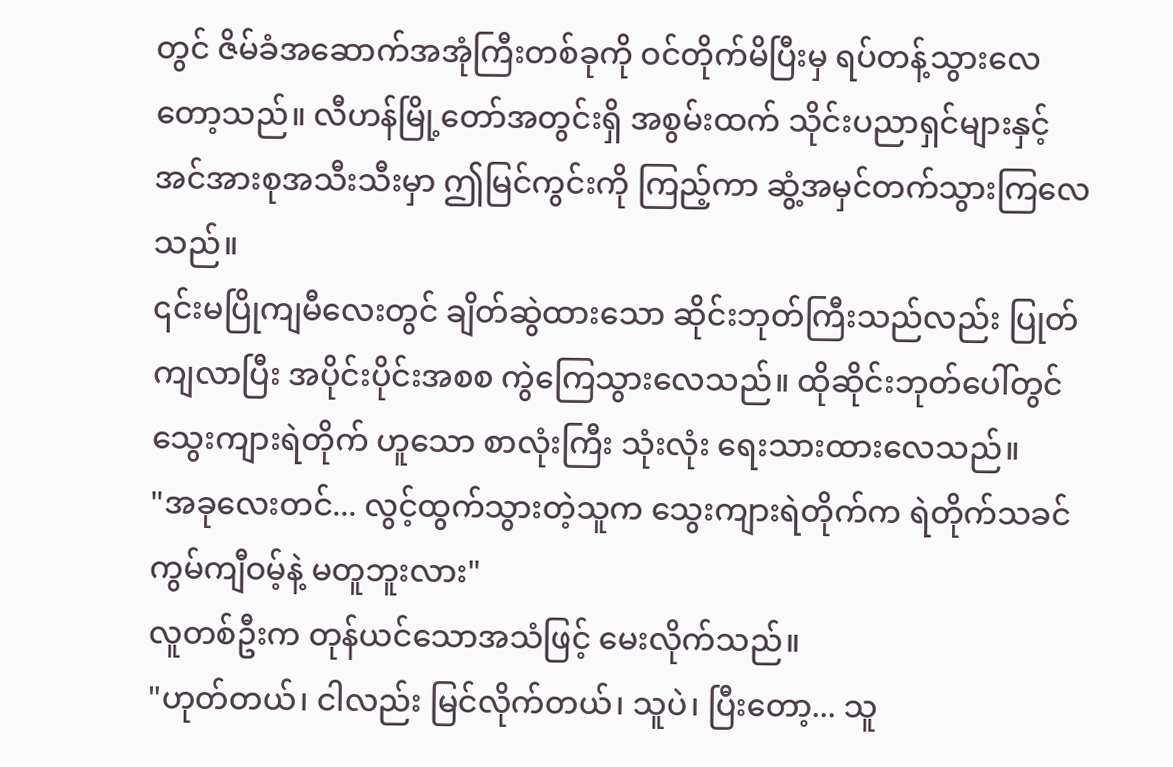တွင် ဇိမ်ခံအဆောက်အအုံကြီးတစ်ခုကို ဝင်တိုက်မိပြီးမှ ရပ်တန့်သွားလေတော့သည်။ လီဟန်မြို့တော်အတွင်းရှိ အစွမ်းထက် သိုင်းပညာရှင်များနှင့် အင်အားစုအသီးသီးမှာ ဤမြင်ကွင်းကို ကြည့်ကာ ဆွံ့အမှင်တက်သွားကြလေသည်။
၎င်းမပြိုကျမီလေးတွင် ချိတ်ဆွဲထားသော ဆိုင်းဘုတ်ကြီးသည်လည်း ပြုတ်ကျလာပြီး အပိုင်းပိုင်းအစစ ကွဲကြေသွားလေသည်။ ထိုဆိုင်းဘုတ်ပေါ်တွင် သွေးကျားရဲတိုက် ဟူသော စာလုံးကြီး သုံးလုံး ရေးသားထားလေသည်။
"အခုလေးတင်... လွင့်ထွက်သွားတဲ့သူက သွေးကျားရဲတိုက်က ရဲတိုက်သခင် ကွမ်ကျီဝမ့်နဲ့ မတူဘူးလား"
လူတစ်ဦးက တုန်ယင်သောအသံဖြင့် မေးလိုက်သည်။
"ဟုတ်တယ်၊ ငါလည်း မြင်လိုက်တယ်၊ သူပဲ၊ ပြီးတော့... သူ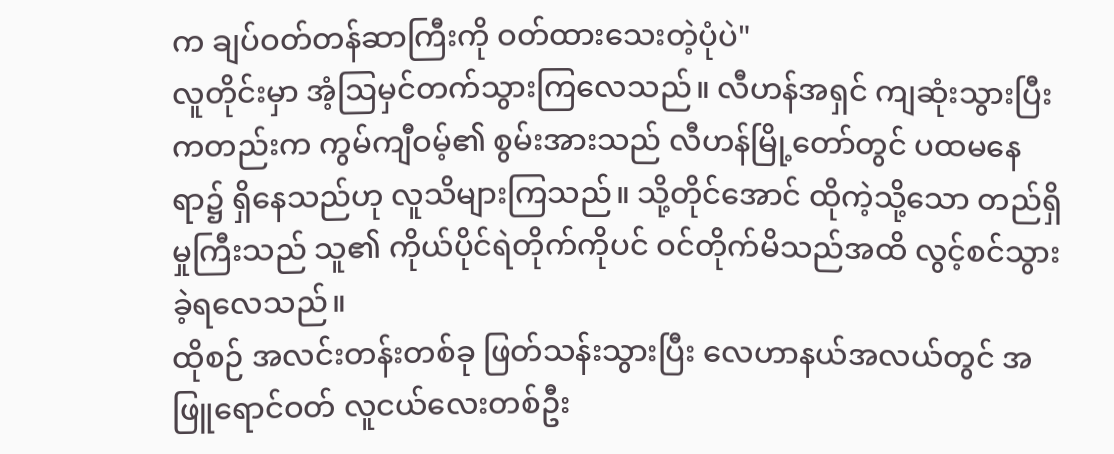က ချပ်ဝတ်တန်ဆာကြီးကို ဝတ်ထားသေးတဲ့ပုံပဲ"
လူတိုင်းမှာ အံ့ဩမှင်တက်သွားကြလေသည်။ လီဟန်အရှင် ကျဆုံးသွားပြီးကတည်းက ကွမ်ကျီဝမ့်၏ စွမ်းအားသည် လီဟန်မြို့တော်တွင် ပထမနေရာ၌ ရှိနေသည်ဟု လူသိများကြသည်။ သို့တိုင်အောင် ထိုကဲ့သို့သော တည်ရှိမှုကြီးသည် သူ၏ ကိုယ်ပိုင်ရဲတိုက်ကိုပင် ဝင်တိုက်မိသည်အထိ လွင့်စင်သွားခဲ့ရလေသည်။
ထိုစဉ် အလင်းတန်းတစ်ခု ဖြတ်သန်းသွားပြီး လေဟာနယ်အလယ်တွင် အဖြူရောင်ဝတ် လူငယ်လေးတစ်ဦး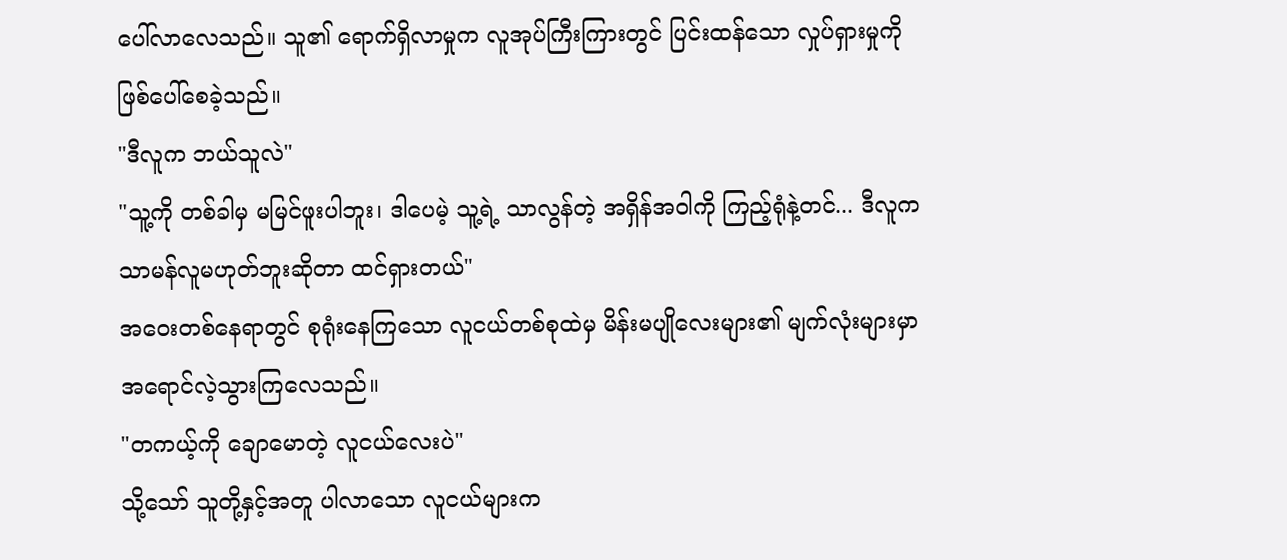ပေါ်လာလေသည်။ သူ၏ ရောက်ရှိလာမှုက လူအုပ်ကြီးကြားတွင် ပြင်းထန်သော လှုပ်ရှားမှုကို ဖြစ်ပေါ်စေခဲ့သည်။
"ဒီလူက ဘယ်သူလဲ"
"သူ့ကို တစ်ခါမှ မမြင်ဖူးပါဘူး၊ ဒါပေမဲ့ သူ့ရဲ့ သာလွန်တဲ့ အရှိန်အဝါကို ကြည့်ရုံနဲ့တင်... ဒီလူက သာမန်လူမဟုတ်ဘူးဆိုတာ ထင်ရှားတယ်"
အဝေးတစ်နေရာတွင် စုရုံးနေကြသော လူငယ်တစ်စုထဲမှ မိန်းမပျိုလေးများ၏ မျက်လုံးများမှာ အရောင်လဲ့သွားကြလေသည်။
"တကယ့်ကို ချောမောတဲ့ လူငယ်လေးပဲ"
သို့သော် သူတို့နှင့်အတူ ပါလာသော လူငယ်များက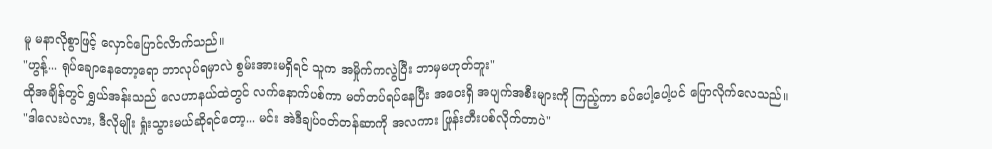မူ မနာလိုစွာဖြင့် လှောင်ပြောင်လိာက်သည်။
"ဟွန့်... ရုပ်ချောနေတော့ရော ဘာလုပ်ရမှာလဲ စွမ်းအားမရှိရင် သူက အမှိုက်ကလွဲပြီး ဘာမှမဟုတ်ဘူး"
ထိုအချိန်တွင် ရွှယ်အန်းသည် လေဟာနယ်ထဲတွင် လက်နောက်ပစ်ကာ မတ်တပ်ရပ်နေပြီး အဝေးရှိ အပျက်အစီးများကို ကြည့်ကာ ခပ်ပေါ့ပေါ့ပင် ပြောလိုက်လေသည်။
"ဒါလေးပဲလား, ဒီလိုမျိုး ရှုံးသွားမယ်ဆိုရင်တော့... မင်း အဲဒီချပ်ဝတ်တန်ဆာကို အလကား ဖြုန်းတီးပစ်လိုက်တာပဲ"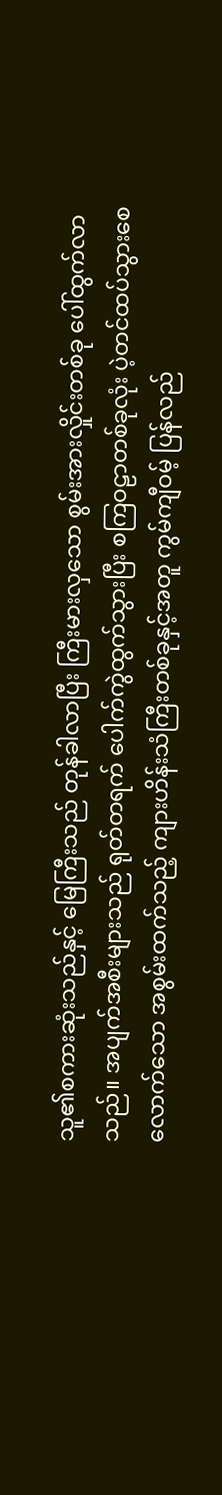သူ၏စကားဆုံးသည်နှင့် မြေကြီးသည် တုန်ခါလာပြီး ကြီးမားလှသော စွမ်းအားလှိုင်းတစ်ခု ပေါ်ထွက်လာသည်။ အပျက်အစီးများသည် ရုတ်တရက် ပေါက်ကွဲထွက်သွားပြီး စကြဝဠာတစ်ခုလုံး ပဲ့တင်ထပ်သွားစေလောက်သော အစွမ်းထက်သည့် ကျားဟိန်းသံကြီးတစ်ခုနှင့်အတူ ကွမ်ကျီဝမ့် ပြန်လည်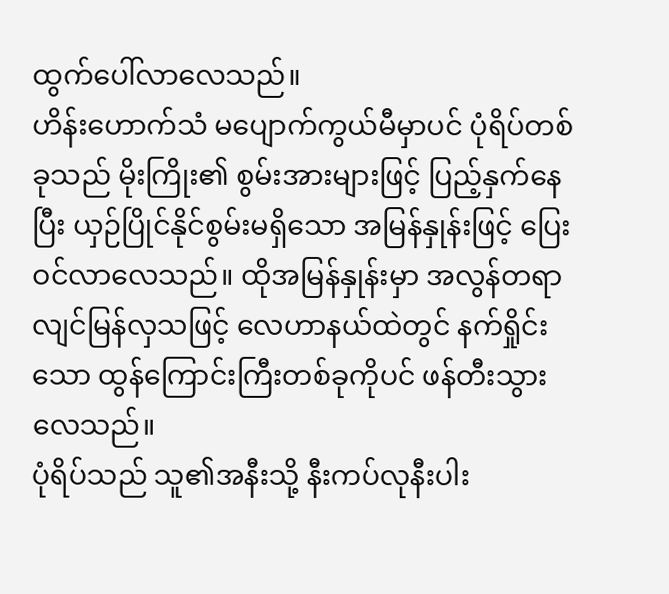ထွက်ပေါ်လာလေသည်။
ဟိန်းဟောက်သံ မပျောက်ကွယ်မီမှာပင် ပုံရိပ်တစ်ခုသည် မိုးကြိုး၏ စွမ်းအားများဖြင့် ပြည့်နှက်နေပြီး ယှဉ်ပြိုင်နိုင်စွမ်းမရှိသော အမြန်နှုန်းဖြင့် ပြေးဝင်လာလေသည်။ ထိုအမြန်နှုန်းမှာ အလွန်တရာ လျင်မြန်လှသဖြင့် လေဟာနယ်ထဲတွင် နက်ရှိုင်းသော ထွန်ကြောင်းကြီးတစ်ခုကိုပင် ဖန်တီးသွားလေသည်။
ပုံရိပ်သည် သူ၏အနီးသို့ နီးကပ်လုနီးပါး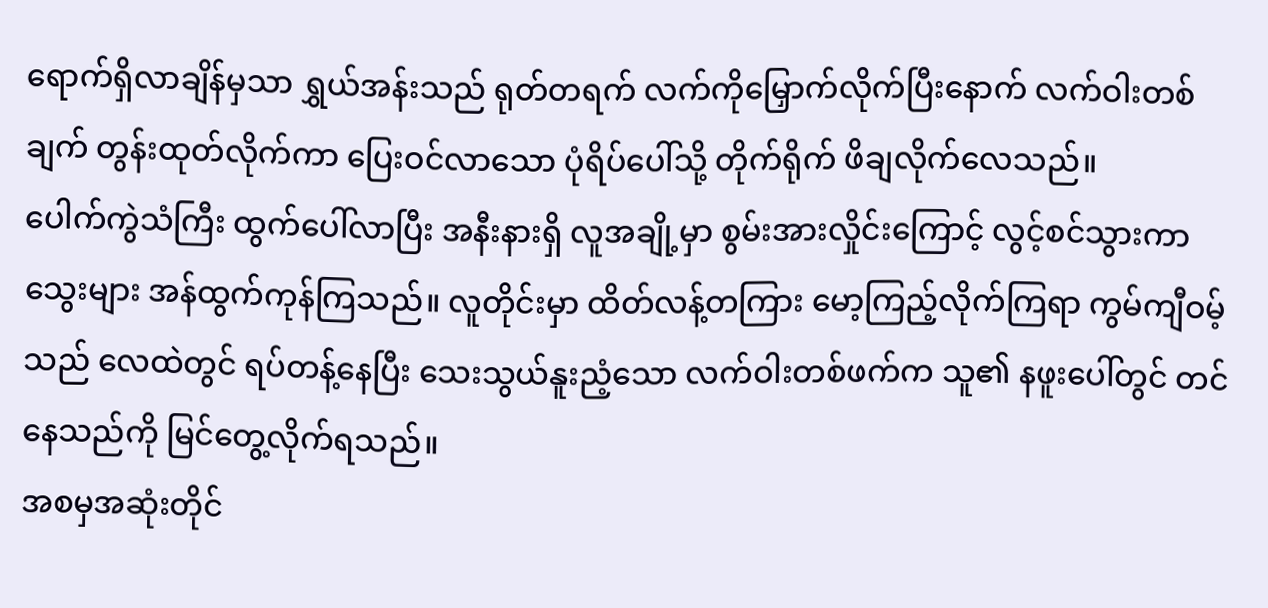ရောက်ရှိလာချိန်မှသာ ရွှယ်အန်းသည် ရုတ်တရက် လက်ကိုမြှောက်လိုက်ပြီးနောက် လက်ဝါးတစ်ချက် တွန်းထုတ်လိုက်ကာ ပြေးဝင်လာသော ပုံရိပ်ပေါ်သို့ တိုက်ရိုက် ဖိချလိုက်လေသည်။
ပေါက်ကွဲသံကြီး ထွက်ပေါ်လာပြီး အနီးနားရှိ လူအချို့မှာ စွမ်းအားလှိုင်းကြောင့် လွင့်စင်သွားကာ သွေးများ အန်ထွက်ကုန်ကြသည်။ လူတိုင်းမှာ ထိတ်လန့်တကြား မော့ကြည့်လိုက်ကြရာ ကွမ်ကျီဝမ့်သည် လေထဲတွင် ရပ်တန့်နေပြီး သေးသွယ်နူးညံ့သော လက်ဝါးတစ်ဖက်က သူ၏ နဖူးပေါ်တွင် တင်နေသည်ကို မြင်တွေ့လိုက်ရသည်။
အစမှအဆုံးတိုင်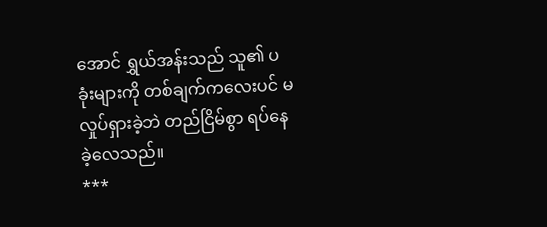အောင် ရွှယ်အန်းသည် သူ၏ ပခုံးများကို တစ်ချက်ကလေးပင် မလှုပ်ရှားခဲ့ဘဲ တည်ငြိမ်စွာ ရပ်နေခဲ့လေသည်။
***